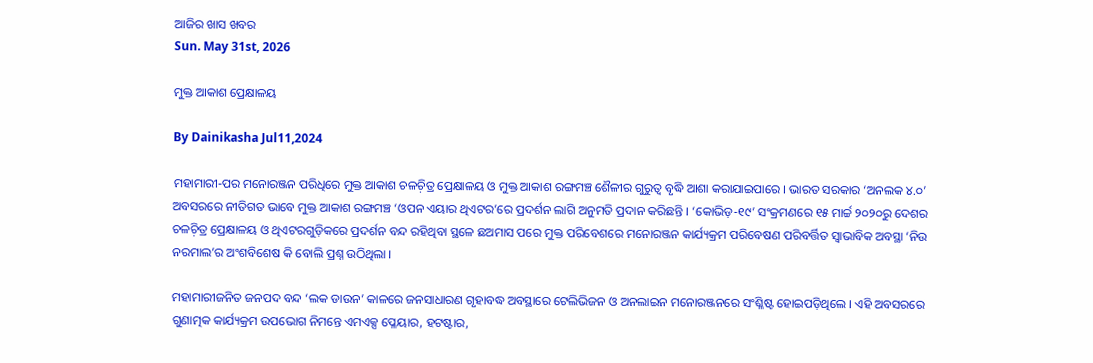ଆଜିର ଖାସ ଖବର
Sun. May 31st, 2026

ମୁକ୍ତ ଆକାଶ ପ୍ରେକ୍ଷାଳୟ

By Dainikasha Jul11,2024

ମହାମାରୀ-ପର ମନୋରଞ୍ଜନ ପରିଧିରେ ମୁକ୍ତ ଆକାଶ ଚଳଚ଼ିତ୍ର ପ୍ରେକ୍ଷାଳୟ ଓ ମୁକ୍ତ ଆକାଶ ରଙ୍ଗମଞ୍ଚ ଶୈଳୀର ଗୁରୁତ୍ୱ ବୃଦ୍ଧି ଆଶା କରାଯାଇପାରେ । ଭାରତ ସରକାର ‘ଅନଲକ ୪.୦’ ଅବସରରେ ନୀତିଗତ ଭାବେ ମୁକ୍ତ ଆକାଶ ରଙ୍ଗମଞ୍ଚ ‘ଓପନ ଏୟାର ଥିଏଟର’ରେ ପ୍ରଦର୍ଶନ ଲାଗି ଅନୁମତି ପ୍ରଦାନ କରିଛନ୍ତି । ‘କୋଭିଡ଼-୧୯’ ସଂକ୍ରମଣରେ ୧୫ ମାର୍ଚ୍ଚ ୨୦୨୦ରୁ ଦେଶର ଚଳଚ଼ିତ୍ର ପ୍ରେକ୍ଷାଳୟ ଓ ଥିଏଟରଗୁଡ଼ିକରେ ପ୍ରଦର୍ଶନ ବନ୍ଦ ରହିଥିବା ସ୍ଥଳେ ଛଅମାସ ପରେ ମୁକ୍ତ ପରିବେଶରେ ମନୋରଞ୍ଜନ କାର୍ଯ୍ୟକ୍ରମ ପରିବେଷଣ ପରିବର୍ତ୍ତିତ ସ୍ୱାଭାବିକ ଅବସ୍ଥା ‘ନିଉ ନରମାଲ’ର ଅଂଶବିଶେଷ କି ବୋଲି ପ୍ରଶ୍ନ ଉଠିଥିଲା ।

ମହାମାରୀଜନିତ ଜନପଦ ବନ୍ଦ ‘ଲକ ଡାଉନ’ କାଳରେ ଜନସାଧାରଣ ଗୃହାବଦ୍ଧ ଅବସ୍ଥାରେ ଟେଲିଭିଜନ ଓ ଅନଲାଇନ ମନୋରଞ୍ଜନରେ ସଂଶ୍ଳିଷ୍ଟ ହୋଇପଡ଼ିଥିଲେ । ଏହି ଅବସରରେ ଗୁଣାତ୍ମକ କାର୍ଯ୍ୟକ୍ରମ ଉପଭୋଗ ନିମନ୍ତେ ଏମଏକ୍ସ ପ୍ଳେୟାର, ହଟଷ୍ଟାର,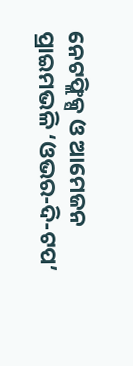ନେଟଫ୍ଲିକ୍ସ ଓ ଆମେଜନ ପ୍ରାଇମଭଳି ‘ଓଭର-ଦି-ଟପ’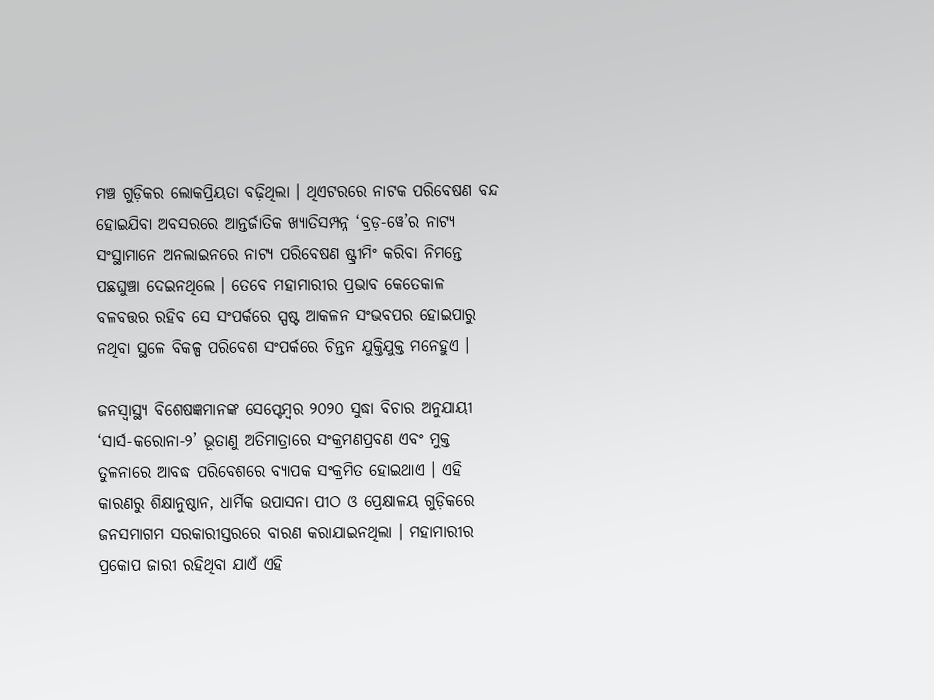ମଞ୍ଚ ଗୁଡ଼ିକର ଲୋକପ୍ରିୟତା ବଢ଼ିଥିଲା । ଥିଏଟରରେ ନାଟକ ପରିବେଷଣ ବନ୍ଦ ହୋଇଯିବା ଅବସରରେ ଆନ୍ତର୍ଜାତିକ ଖ୍ୟାତିସମ୍ପନ୍ନ ‘ବ୍ରଡ଼-ୱେ’ର ନାଟ୍ୟ ସଂସ୍ଥାମାନେ ଅନଲାଇନରେ ନାଟ୍ୟ ପରିବେଷଣ ଷ୍ଟ୍ରୀମିଂ କରିବା ନିମନ୍ତେ ପଛଘୁଞ୍ଚା ଦେଇନଥିଲେ । ତେବେ ମହାମାରୀର ପ୍ରଭାବ କେତେକାଳ ବଳବତ୍ତର ରହିବ ସେ ସଂପର୍କରେ ସ୍ପଷ୍ଟ ଆକଳନ ସଂଭବପର ହୋଇପାରୁ ନଥିବା ସ୍ଥଳେ ବିକଳ୍ପ ପରିବେଶ ସଂପର୍କରେ ଚିନ୍ତନ ଯୁକ୍ତିଯୁକ୍ତ ମନେହୁଏ ।

ଜନସ୍ୱାସ୍ଥ୍ୟ ବିଶେଷଜ୍ଞମାନଙ୍କ ସେପ୍ଟେମ୍ୱର ୨୦୨୦ ସୁଦ୍ଧା ବିଚାର ଅନୁଯାୟୀ ‘ସାର୍ସ-କରୋନା-୨’ ଭୂତାଣୁ ଅତିମାତ୍ରାରେ ସଂକ୍ରମଣପ୍ରବଣ ଏବଂ ମୁକ୍ତ ତୁଳନାରେ ଆବଦ୍ଧ ପରିବେଶରେ ବ୍ୟାପକ ସଂକ୍ରମିତ ହୋଇଥାଏ । ଏହି କାରଣରୁ ଶିକ୍ଷାନୁଷ୍ଠାନ, ଧାର୍ମିକ ଉପାସନା ପୀଠ ଓ ପ୍ରେକ୍ଷାଳୟ ଗୁଡ଼ିକରେ ଜନସମାଗମ ସରକାରୀସ୍ତରରେ ବାରଣ କରାଯାଇନଥିଲା । ମହାମାରୀର ପ୍ରକୋପ ଜାରୀ ରହିଥିବା ଯାଏଁ ଏହି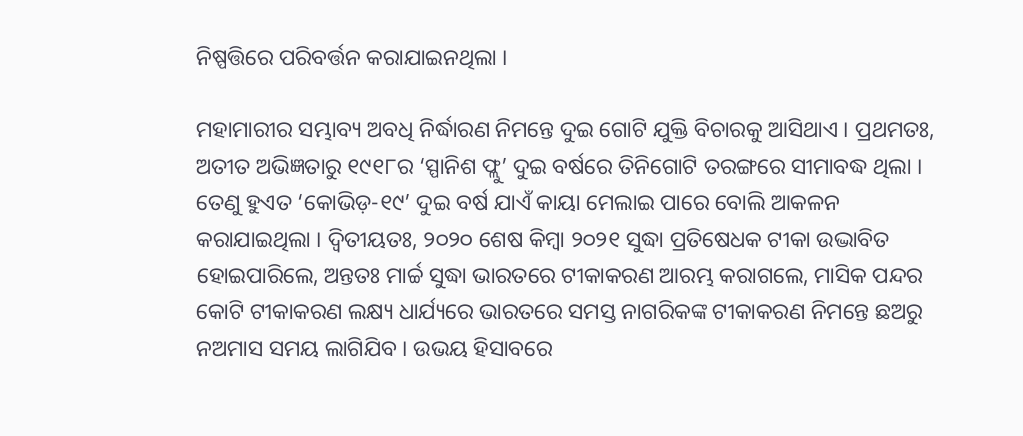ନିଷ୍ପତ୍ତିରେ ପରିବର୍ତ୍ତନ କରାଯାଇନଥିଲା ।

ମହାମାରୀର ସମ୍ଭାବ୍ୟ ଅବଧି ନିର୍ଦ୍ଧାରଣ ନିମନ୍ତେ ଦୁଇ ଗୋଟି ଯୁକ୍ତି ବିଚାରକୁ ଆସିଥାଏ । ପ୍ରଥମତଃ, ଅତୀତ ଅଭିଜ୍ଞତାରୁ ୧୯୧୮ର ‘ସ୍ପାନିଶ ଫ୍ଲୁ’ ଦୁଇ ବର୍ଷରେ ତିନିଗୋଟି ତରଙ୍ଗରେ ସୀମାବଦ୍ଧ ଥିଲା । ତେଣୁ ହୁଏତ ‘କୋଭିଡ଼-୧୯’ ଦୁଇ ବର୍ଷ ଯାଏଁ କାୟା ମେଲାଇ ପାରେ ବୋଲି ଆକଳନ କରାଯାଇଥିଲା । ଦ୍ୱିତୀୟତଃ, ୨୦୨୦ ଶେଷ କିମ୍ୱା ୨୦୨୧ ସୁଦ୍ଧା ପ୍ରତିଷେଧକ ଟୀକା ଉଦ୍ଭାବିତ ହୋଇପାରିଲେ, ଅନ୍ତତଃ ମାର୍ଚ୍ଚ ସୁଦ୍ଧା ଭାରତରେ ଟୀକାକରଣ ଆରମ୍ଭ କରାଗଲେ, ମାସିକ ପନ୍ଦର କୋଟି ଟୀକାକରଣ ଲକ୍ଷ୍ୟ ଧାର୍ଯ୍ୟରେ ଭାରତରେ ସମସ୍ତ ନାଗରିକଙ୍କ ଟୀକାକରଣ ନିମନ୍ତେ ଛଅରୁ ନଅମାସ ସମୟ ଲାଗିଯିବ । ଉଭୟ ହିସାବରେ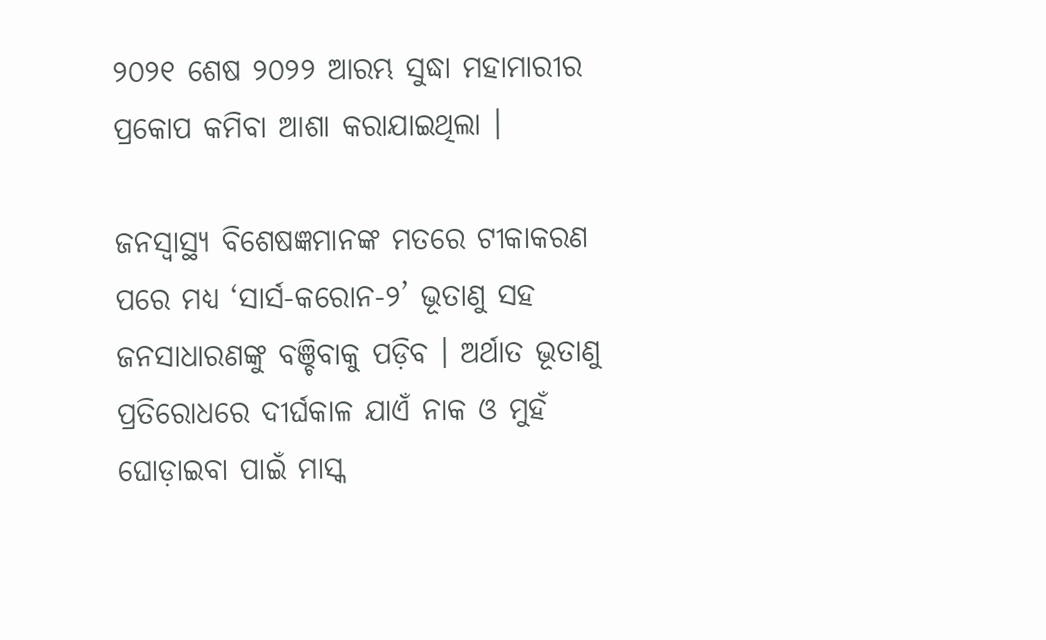୨୦୨୧ ଶେଷ ୨୦୨୨ ଆରମ୍ଭ ସୁଦ୍ଧା ମହାମାରୀର ପ୍ରକୋପ କମିବା ଆଶା କରାଯାଇଥିଲା ।

ଜନସ୍ୱାସ୍ଥ୍ୟ ବିଶେଷଜ୍ଞମାନଙ୍କ ମତରେ ଟୀକାକରଣ ପରେ ମଧ୍ୟ ‘ସାର୍ସ-କରୋନ-୨’ ଭୂତାଣୁ ସହ ଜନସାଧାରଣଙ୍କୁ ବଞ୍ଚିବାକୁ ପଡ଼ିବ । ଅର୍ଥାତ ଭୂତାଣୁ ପ୍ରତିରୋଧରେ ଦୀର୍ଘକାଳ ଯାଏଁ ନାକ ଓ ମୁହଁ ଘୋଡ଼ାଇବା ପାଇଁ ମାସ୍କ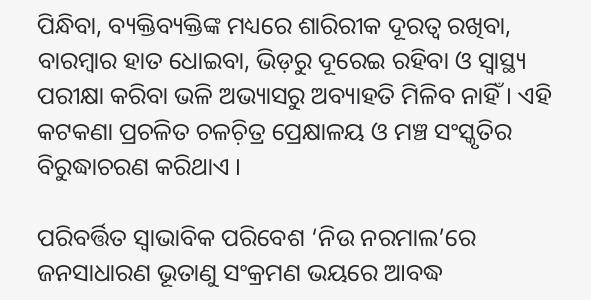ପିନ୍ଧିବା, ବ୍ୟକ୍ତିବ୍ୟକ୍ତିଙ୍କ ମଧ୍ୟରେ ଶାରିରୀକ ଦୂରତ୍ୱ ରଖିବା, ବାରମ୍ୱାର ହାତ ଧୋଇବା, ଭିଡ଼ରୁ ଦୂରେଇ ରହିବା ଓ ସ୍ୱାସ୍ଥ୍ୟ ପରୀକ୍ଷା କରିବା ଭଳି ଅଭ୍ୟାସରୁ ଅବ୍ୟାହତି ମିଳିବ ନାହିଁ । ଏହି କଟକଣା ପ୍ରଚଳିତ ଚଳଚ଼ିତ୍ର ପ୍ରେକ୍ଷାଳୟ ଓ ମଞ୍ଚ ସଂସ୍କୃତିର ବିରୁଦ୍ଧାଚରଣ କରିଥାଏ ।

ପରିବର୍ତ୍ତିତ ସ୍ୱାଭାବିକ ପରିବେଶ ‘ନିଉ ନରମାଲ’ରେ ଜନସାଧାରଣ ଭୂତାଣୁ ସଂକ୍ରମଣ ଭୟରେ ଆବଦ୍ଧ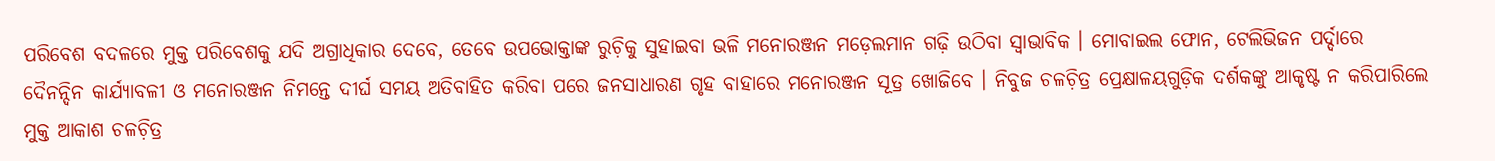ପରିବେଶ ବଦଳରେ ମୁକ୍ତ ପରିବେଶକୁ ଯଦି ଅଗ୍ରାଧିକାର ଦେବେ, ତେବେ ଉପଭୋକ୍ତାଙ୍କ ରୁଚ଼ିକୁ ସୁହାଇବା ଭଳି ମନୋରଞ୍ଜନ ମଡ଼େଲମାନ ଗଢ଼ି ଉଠିବା ସ୍ୱାଭାବିକ । ମୋବାଇଲ ଫୋନ, ଟେଲିଭିଜନ ପର୍ଦ୍ଦାରେ ଦୈନନ୍ଦିନ କାର୍ଯ୍ୟାବଳୀ ଓ ମନୋରଞ୍ଜନ ନିମନ୍ତେ ଦୀର୍ଘ ସମୟ ଅତିବାହିତ କରିବା ପରେ ଜନସାଧାରଣ ଗୃହ ବାହାରେ ମନୋରଞ୍ଜନ ସୂତ୍ର ଖୋଜିବେ । ନିବୁଜ ଚଳଚ଼ିତ୍ର ପ୍ରେକ୍ଷାଳୟଗୁଡ଼ିକ ଦର୍ଶକଙ୍କୁ ଆକୃଷ୍ଟ ନ କରିପାରିଲେ ମୁକ୍ତ ଆକାଶ ଚଳଚ଼ିତ୍ର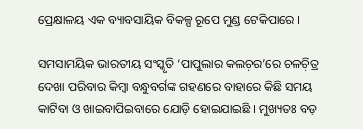ପ୍ରେକ୍ଷାଳୟ ଏକ ବ୍ୟାବସାୟିକ ବିକଳ୍ପ ରୂପେ ମୁଣ୍ଡ ଟେକିପାରେ ।

ସମସାମୟିକ ଭାରତୀୟ ସଂସ୍କୃତି ‘ପାପୁଲାର କଲଚ଼ର’ରେ ଚଳଚ଼ିତ୍ର ଦେଖା ପରିବାର କିମ୍ୱା ବନ୍ଧୁବର୍ଗଙ୍କ ଗହଣରେ ବାହାରେ କିଛି ସମୟ କାଟିବା ଓ ଖାଇବାପିଇବାରେ ଯୋଡ଼ି ହୋଇଯାଇଛି । ମୁଖ୍ୟତଃ ବଡ଼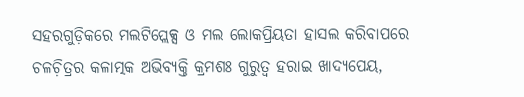ସହରଗୁଡ଼ିକରେ ମଲଟିପ୍ଲେକ୍ସ ଓ ମଲ ଲୋକପ୍ରିୟତା ହାସଲ କରିବାପରେ ଚଳଚ଼ିତ୍ରର କଳାତ୍ମକ ଅଭିବ୍ୟକ୍ତି କ୍ରମଶଃ ଗୁରୁତ୍ୱ ହରାଇ ଖାଦ୍ୟପେୟ,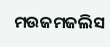ମଉଜମଜଲିସ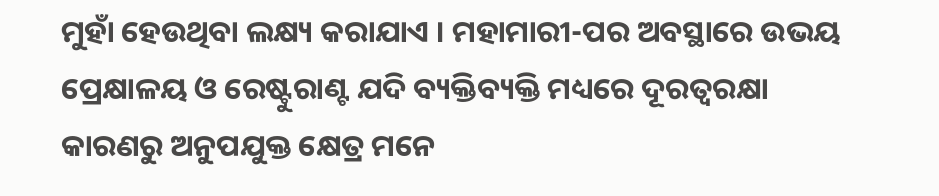ମୁହାଁ ହେଉଥିବା ଲକ୍ଷ୍ୟ କରାଯାଏ । ମହାମାରୀ-ପର ଅବସ୍ଥାରେ ଉଭୟ ପ୍ରେକ୍ଷାଳୟ ଓ ରେଷ୍ଟୁରାଣ୍ଟ ଯଦି ବ୍ୟକ୍ତିବ୍ୟକ୍ତି ମଧ୍ୟରେ ଦୂରତ୍ୱରକ୍ଷା କାରଣରୁ ଅନୁପଯୁକ୍ତ କ୍ଷେତ୍ର ମନେ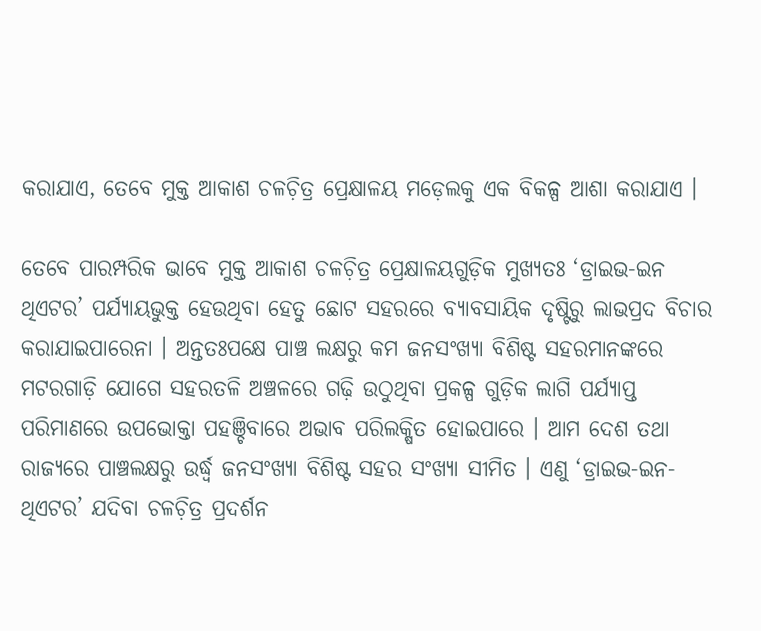କରାଯାଏ, ତେବେ ମୁକ୍ତ ଆକାଶ ଚଳଚ଼ିତ୍ର ପ୍ରେକ୍ଷାଳୟ ମଡ଼େଲକୁ ଏକ ବିକଳ୍ପ ଆଶା କରାଯାଏ ।

ତେବେ ପାରମ୍ପରିକ ଭାବେ ମୁକ୍ତ ଆକାଶ ଚଳଚ଼ିତ୍ର ପ୍ରେକ୍ଷାଳୟଗୁଡ଼ିକ ମୁଖ୍ୟତଃ ‘ଡ୍ରାଇଭ-ଇନ ଥିଏଟର’ ପର୍ଯ୍ୟାୟଭୁକ୍ତ ହେଉଥିବା ହେତୁ ଛୋଟ ସହରରେ ବ୍ୟାବସାୟିକ ଦୃଷ୍ଟିରୁ ଲାଭପ୍ରଦ ବିଚାର କରାଯାଇପାରେନା । ଅନ୍ତତଃପକ୍ଷେ ପାଞ୍ଚ ଲକ୍ଷରୁ କମ ଜନସଂଖ୍ୟା ବିଶିଷ୍ଟ ସହରମାନଙ୍କରେ ମଟରଗାଡ଼ି ଯୋଗେ ସହରତଳି ଅଞ୍ଚଳରେ ଗଢ଼ି ଉଠୁଥିବା ପ୍ରକଳ୍ପ ଗୁଡ଼ିକ ଲାଗି ପର୍ଯ୍ୟାପ୍ତ ପରିମାଣରେ ଉପଭୋକ୍ତା ପହଞ୍ଚିବାରେ ଅଭାବ ପରିଲକ୍ଷିତ ହୋଇପାରେ । ଆମ ଦେଶ ତଥା ରାଜ୍ୟରେ ପାଞ୍ଚଲକ୍ଷରୁ ଉର୍ଦ୍ଧ୍ୱ ଜନସଂଖ୍ୟା ବିଶିଷ୍ଟ ସହର ସଂଖ୍ୟା ସୀମିତ । ଏଣୁ ‘ଡ୍ରାଇଭ-ଇନ-ଥିଏଟର’ ଯଦିବା ଚଳଚ଼ିତ୍ର ପ୍ରଦର୍ଶନ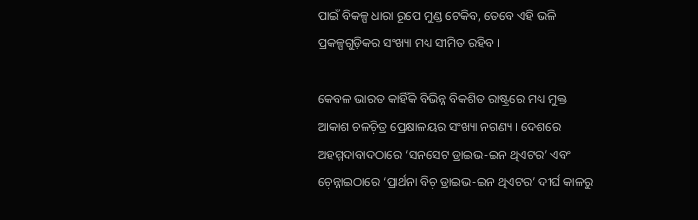ପାଇଁ ବିକଳ୍ପ ଧାରା ରୂପେ ମୁଣ୍ଡ ଟେକିବ, ତେବେ ଏହି ଭଳି ପ୍ରକଳ୍ପଗୁଡ଼ିକର ସଂଖ୍ୟା ମଧ୍ୟ ସୀମିତ ରହିବ ।

କେବଳ ଭାରତ କାହିଁକି ବିଭିନ୍ନ ବିକଶିତ ରାଷ୍ଟ୍ରରେ ମଧ୍ୟ ମୁକ୍ତ ଆକାଶ ଚଳଚ଼ିତ୍ର ପ୍ରେକ୍ଷାଳୟର ସଂଖ୍ୟା ନଗଣ୍ୟ । ଦେଶରେ ଅହମ୍ମଦାବାଦଠାରେ ‘ସନସେଟ ଡ୍ରାଇଭ-ଇନ ଥିଏଟର’ ଏବଂ ଚ଼େନ୍ନାଇଠାରେ ‘ପ୍ରାର୍ଥନା ବିଚ଼ ଡ୍ରାଇଭ-ଇନ ଥିଏଟର’ ଦୀର୍ଘ କାଳରୁ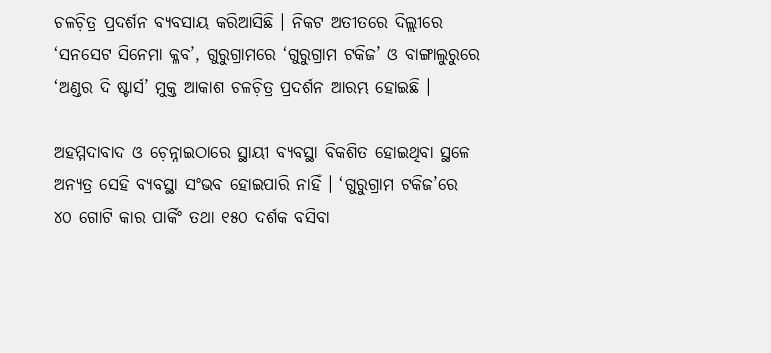ଚଳଚ଼ିତ୍ର ପ୍ରଦର୍ଶନ ବ୍ୟବସାୟ କରିଆସିଛି । ନିକଟ ଅତୀତରେ ଦିଲ୍ଲୀରେ ‘ସନସେଟ ସିନେମା କ୍ଳବ’, ଗୁରୁଗ୍ରାମରେ ‘ଗୁରୁଗ୍ରାମ ଟକିଜ’ ଓ ବାଙ୍ଗାଲୁରୁରେ ‘ଅଣ୍ଡର ଦି ଷ୍ଟାର୍ସ’ ମୁକ୍ତ ଆକାଶ ଚଳଚ଼ିତ୍ର ପ୍ରଦର୍ଶନ ଆରମ୍ଭ ହୋଇଛି ।

ଅହମ୍ମଦାବାଦ ଓ ଚ଼େନ୍ନାଇଠାରେ ସ୍ଥାୟୀ ବ୍ୟବସ୍ଥା ବିକଶିତ ହୋଇଥିବା ସ୍ଥଳେ ଅନ୍ୟତ୍ର ସେହି ବ୍ୟବସ୍ଥା ସଂଭବ ହୋଇପାରି ନାହିଁ । ‘ଗୁରୁଗ୍ରାମ ଟକିଜ’ରେ ୪୦ ଗୋଟି କାର ପାର୍କିଂ ତଥା ୧୫୦ ଦର୍ଶକ ବସିବା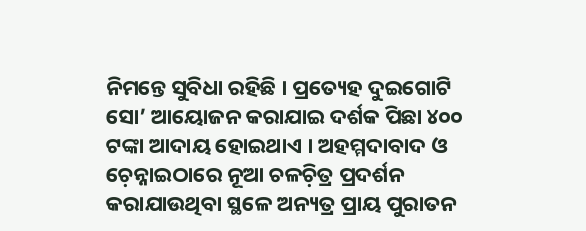ନିମନ୍ତେ ସୁବିଧା ରହିଛି । ପ୍ରତ୍ୟେହ ଦୁଇଗୋଟି ସୋ’ ଆୟୋଜନ କରାଯାଇ ଦର୍ଶକ ପିଛା ୪୦୦ ଟଙ୍କା ଆଦାୟ ହୋଇଥାଏ । ଅହମ୍ମଦାବାଦ ଓ ଚ଼େନ୍ନାଇଠାରେ ନୂଆ ଚଳଚ଼ିତ୍ର ପ୍ରଦର୍ଶନ କରାଯାଉଥିବା ସ୍ଥଳେ ଅନ୍ୟତ୍ର ପ୍ରାୟ ପୁରାତନ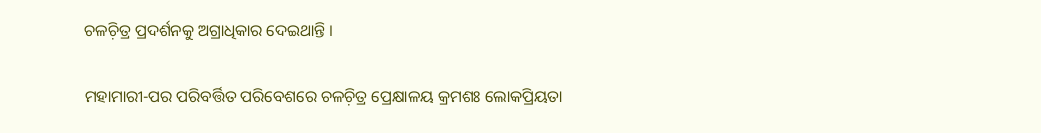ଚଳଚ଼ିତ୍ର ପ୍ରଦର୍ଶନକୁ ଅଗ୍ରାଧିକାର ଦେଇଥାନ୍ତି ।

ମହାମାରୀ-ପର ପରିବର୍ତ୍ତିତ ପରିବେଶରେ ଚଳଚ଼ିତ୍ର ପ୍ରେକ୍ଷାଳୟ କ୍ରମଶଃ ଲୋକପ୍ରିୟତା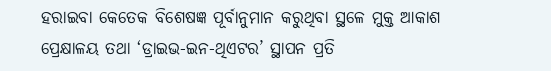ହରାଇବା କେତେକ ବିଶେଷଜ୍ଞ ପୂର୍ବାନୁମାନ କରୁଥିବା ସ୍ଥଳେ ମୁକ୍ତ ଆକାଶ ପ୍ରେକ୍ଷାଳୟ ତଥା ‘ଡ୍ରାଇଭ-ଇନ-ଥିଏଟର’ ସ୍ଥାପନ ପ୍ରତି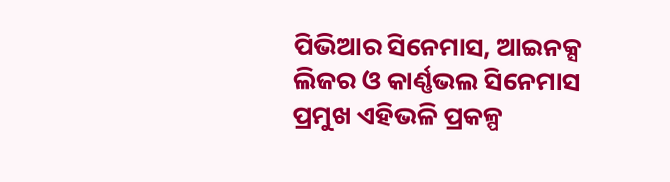ପିଭିଆର ସିନେମାସ, ଆଇନକ୍ସ ଲିଜର ଓ କାର୍ଣ୍ଣଭଲ ସିନେମାସ ପ୍ରମୁଖ ଏହିଭଳି ପ୍ରକଳ୍ପ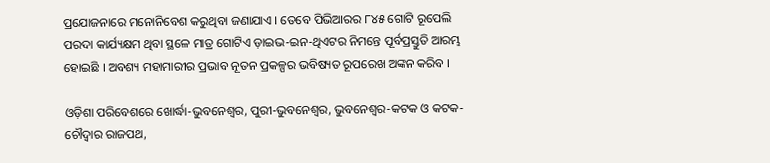ପ୍ରଯୋଜନାରେ ମନୋନିବେଶ କରୁଥିବା ଜଣାଯାଏ । ତେବେ ପିଭିଆରର ୮୪୫ ଗୋଟି ରୂପେଲି ପରଦା କାର୍ଯ୍ୟକ୍ଷମ ଥିବା ସ୍ଥଳେ ମାତ୍ର ଗୋଟିଏ ଡ଼ାଇଭ-ଇନ-ଥିଏଟର ନିମନ୍ତେ ପୂର୍ବପ୍ରସ୍ତୁତି ଆରମ୍ଭ ହୋଇଛି । ଅବଶ୍ୟ ମହାମାରୀର ପ୍ରଭାବ ନୂତନ ପ୍ରକଳ୍ପର ଭବିଷ୍ୟତ ରୂପରେଖ ଅଙ୍କନ କରିବ ।

ଓଡ଼ିଶା ପରିବେଶରେ ଖୋର୍ଦ୍ଧା-ଭୁବନେଶ୍ୱର, ପୁରୀ-ଭୁବନେଶ୍ୱର, ଭୁବନେଶ୍ୱର-କଟକ ଓ କଟକ-ଚୌଦ୍ୱାର ରାଜପଥ,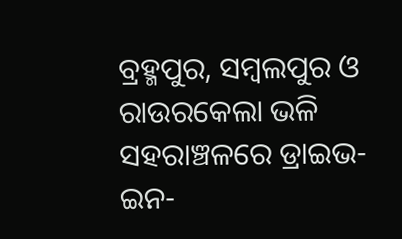ବ୍ରହ୍ମପୁର, ସମ୍ୱଲପୁର ଓ ରାଉରକେଲା ଭଳି ସହରାଞ୍ଚଳରେ ଡ୍ରାଇଭ-ଇନ-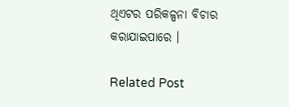ଥିଏଟର ପରିକଳ୍ପନା ବିଚାର କରାଯାଇପାରେ ।

Related Post